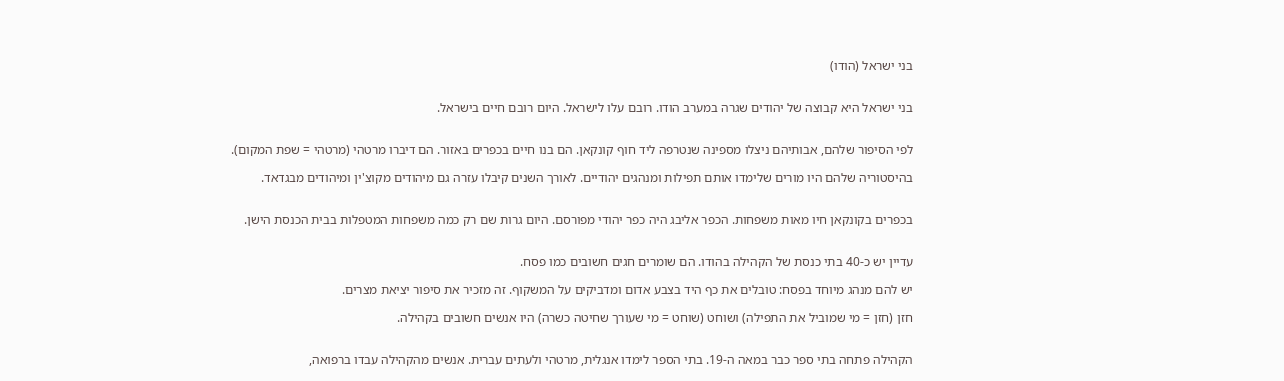בני ישראל (הודו)


בני ישראל היא קבוצה של יהודים שגרה במערב הודו. רובם עלו לישראל. היום רובם חיים בישראל.


לפי הסיפור שלהם, אבותיהם ניצלו מספינה שנטרפה ליד חוף קונקאן. הם בנו חיים בכפרים באזור. הם דיברו מרטהי (מרטהי = שפת המקום).

בהיסטוריה שלהם היו מורים שלימדו אותם תפילות ומנהגים יהודיים. לאורך השנים קיבלו עזרה גם מיהודים מקוצ'ין ומיהודים מבגדאד.


בכפרים בקונקאן חיו מאות משפחות. הכפר אליבג היה כפר יהודי מפורסם. היום גרות שם רק כמה משפחות המטפלות בבית הכנסת הישן.


עדיין יש כ-40 בתי כנסת של הקהילה בהודו. הם שומרים חגים חשובים כמו פסח.

יש להם מנהג מיוחד בפסח: טובלים את כף היד בצבע אדום ומדביקים על המשקוף. זה מזכיר את סיפור יציאת מצרים.

חזן (חזן = מי שמוביל את התפילה) ושוחט (שוחט = מי שעורך שחיטה כשרה) היו אנשים חשובים בקהילה.


הקהילה פתחה בתי ספר כבר במאה ה-19. בתי הספר לימדו אנגלית, מרטהי ולעתים עברית. אנשים מהקהילה עבדו ברפואה,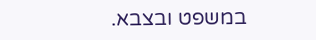במשפט ובצבא.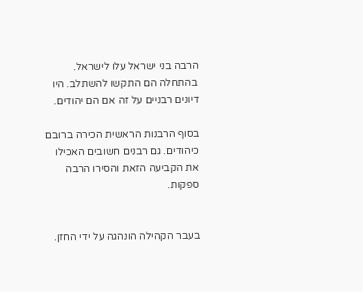הרבה בני ישראל עלו לישראל. בהתחלה הם התקשו להשתלב. היו דיונים רבניים על זה אם הם יהודים.

בסוף הרבנות הראשית הכירה ברובם כיהודים. גם רבנים חשובים האכילו את הקביעה הזאת והסירו הרבה ספקות.


בעבר הקהילה הונהגה על ידי החזן.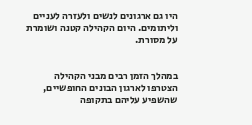היו גם ארגונים לנשים ולעזרה לעניים וליתומים. היום הקהילה קטנה ושומרת על מסורת.


במהלך הזמן רבים מבני הקהילה הצטרפו לארגון הבונים החופשיים, שהשפיע עליהם בתקופה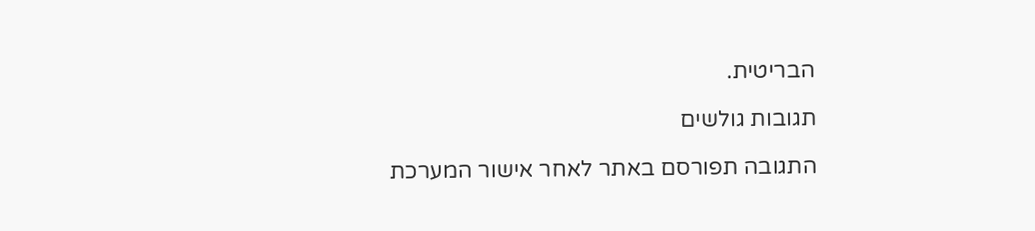הבריטית.

תגובות גולשים

התגובה תפורסם באתר לאחר אישור המערכת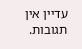עדיין אין תגובות.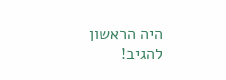היה הראשון להגיב!